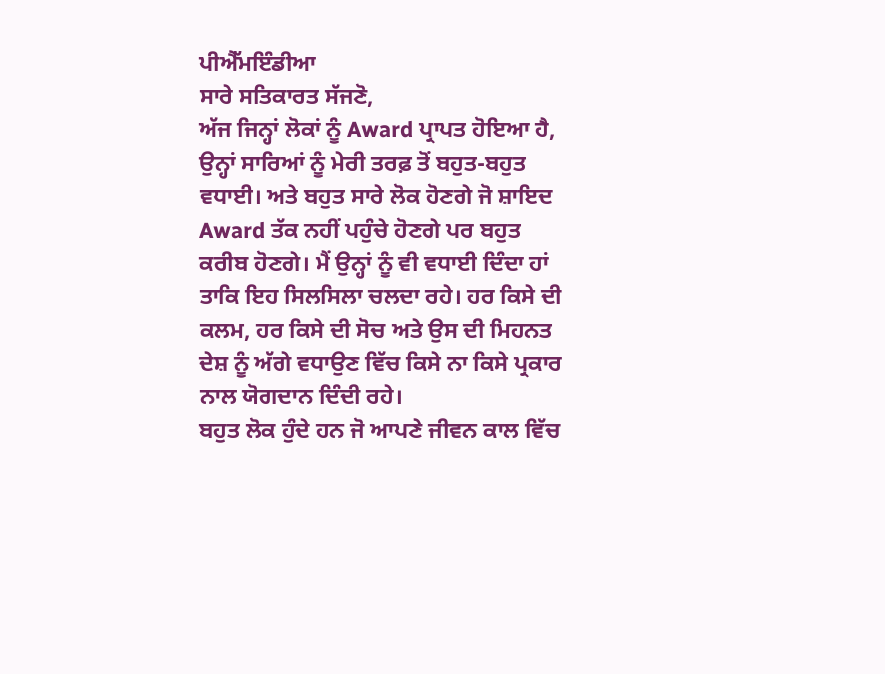ਪੀਐੱਮਇੰਡੀਆ
ਸਾਰੇ ਸਤਿਕਾਰਤ ਸੱਜਣੋ,
ਅੱਜ ਜਿਨ੍ਹਾਂ ਲੋਕਾਂ ਨੂੰ Award ਪ੍ਰਾਪਤ ਹੋਇਆ ਹੈ, ਉਨ੍ਹਾਂ ਸਾਰਿਆਂ ਨੂੰ ਮੇਰੀ ਤਰਫ਼ ਤੋਂ ਬਹੁਤ-ਬਹੁਤ ਵਧਾਈ। ਅਤੇ ਬਹੁਤ ਸਾਰੇ ਲੋਕ ਹੋਣਗੇ ਜੋ ਸ਼ਾਇਦ Award ਤੱਕ ਨਹੀਂ ਪਹੁੰਚੇ ਹੋਣਗੇ ਪਰ ਬਹੁਤ ਕਰੀਬ ਹੋਣਗੇ। ਮੈਂ ਉਨ੍ਹਾਂ ਨੂੰ ਵੀ ਵਧਾਈ ਦਿੰਦਾ ਹਾਂ ਤਾਕਿ ਇਹ ਸਿਲਸਿਲਾ ਚਲਦਾ ਰਹੇ। ਹਰ ਕਿਸੇ ਦੀ ਕਲਮ, ਹਰ ਕਿਸੇ ਦੀ ਸੋਚ ਅਤੇ ਉਸ ਦੀ ਮਿਹਨਤ ਦੇਸ਼ ਨੂੰ ਅੱਗੇ ਵਧਾਉਣ ਵਿੱਚ ਕਿਸੇ ਨਾ ਕਿਸੇ ਪ੍ਰਕਾਰ ਨਾਲ ਯੋਗਦਾਨ ਦਿੰਦੀ ਰਹੇ।
ਬਹੁਤ ਲੋਕ ਹੁੰਦੇ ਹਨ ਜੋ ਆਪਣੇ ਜੀਵਨ ਕਾਲ ਵਿੱਚ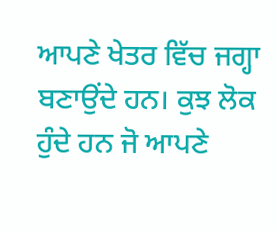ਆਪਣੇ ਖੇਤਰ ਵਿੱਚ ਜਗ੍ਹਾ ਬਣਾਉਂਦੇ ਹਨ। ਕੁਝ ਲੋਕ ਹੁੰਦੇ ਹਨ ਜੋ ਆਪਣੇ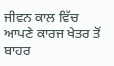ਜੀਵਨ ਕਾਲ ਵਿੱਚ ਆਪਣੇ ਕਾਰਜ ਖੇਤਰ ਤੋਂ ਬਾਹਰ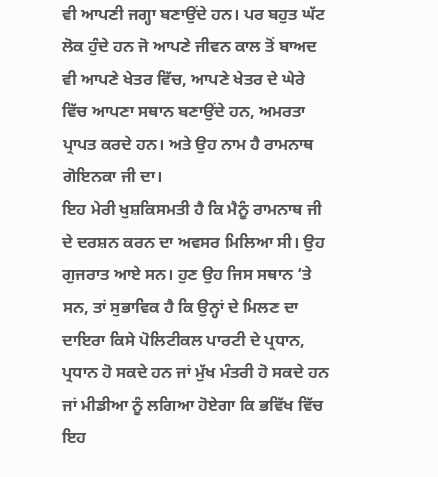ਵੀ ਆਪਣੀ ਜਗ੍ਹਾ ਬਣਾਉਂਦੇ ਹਨ। ਪਰ ਬਹੁਤ ਘੱਟ ਲੋਕ ਹੁੰਦੇ ਹਨ ਜੋ ਆਪਣੇ ਜੀਵਨ ਕਾਲ ਤੋਂ ਬਾਅਦ ਵੀ ਆਪਣੇ ਖੇਤਰ ਵਿੱਚ, ਆਪਣੇ ਖੇਤਰ ਦੇ ਘੇਰੇ ਵਿੱਚ ਆਪਣਾ ਸਥਾਨ ਬਣਾਉਂਦੇ ਹਨ, ਅਮਰਤਾ ਪ੍ਰਾਪਤ ਕਰਦੇ ਹਨ। ਅਤੇ ਉਹ ਨਾਮ ਹੈ ਰਾਮਨਾਥ ਗੋਇਨਕਾ ਜੀ ਦਾ।
ਇਹ ਮੇਰੀ ਖੁਸ਼ਕਿਸਮਤੀ ਹੈ ਕਿ ਮੈਨੂੰ ਰਾਮਨਾਥ ਜੀ ਦੇ ਦਰਸ਼ਨ ਕਰਨ ਦਾ ਅਵਸਰ ਮਿਲਿਆ ਸੀ। ਉਹ ਗੁਜਰਾਤ ਆਏ ਸਨ। ਹੁਣ ਉਹ ਜਿਸ ਸਥਾਨ ‘ਤੇ ਸਨ, ਤਾਂ ਸੁਭਾਵਿਕ ਹੈ ਕਿ ਉਨ੍ਹਾਂ ਦੇ ਮਿਲਣ ਦਾ ਦਾਇਰਾ ਕਿਸੇ ਪੋਲਿਟੀਕਲ ਪਾਰਟੀ ਦੇ ਪ੍ਰਧਾਨ, ਪ੍ਰਧਾਨ ਹੋ ਸਕਦੇ ਹਨ ਜਾਂ ਮੁੱਖ ਮੰਤਰੀ ਹੋ ਸਕਦੇ ਹਨ ਜਾਂ ਮੀਡੀਆ ਨੂੰ ਲਗਿਆ ਹੋਏਗਾ ਕਿ ਭਵਿੱਖ ਵਿੱਚ ਇਹ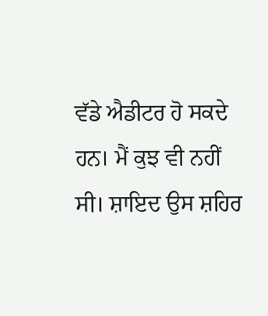ਵੱਡੇ ਐਡੀਟਰ ਹੋ ਸਕਦੇ ਹਨ। ਮੈਂ ਕੁਝ ਵੀ ਨਹੀਂ ਸੀ। ਸ਼ਾਇਦ ਉਸ ਸ਼ਹਿਰ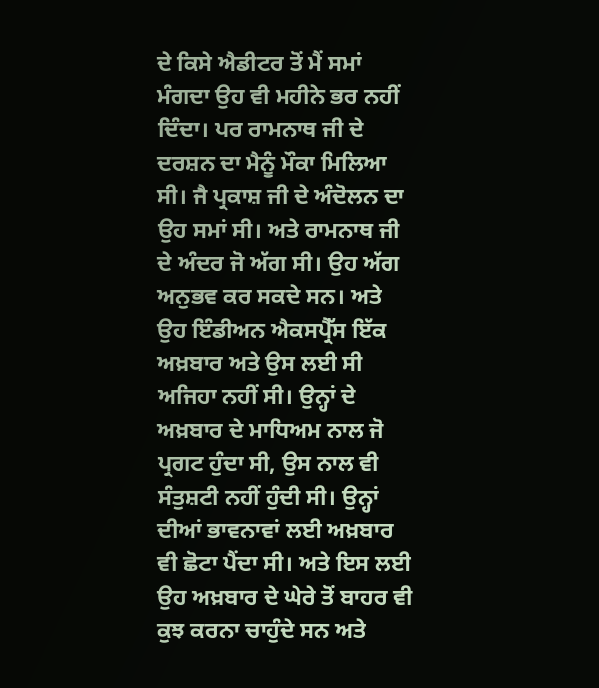ਦੇ ਕਿਸੇ ਐਡੀਟਰ ਤੋਂ ਮੈਂ ਸਮਾਂ ਮੰਗਦਾ ਉਹ ਵੀ ਮਹੀਨੇ ਭਰ ਨਹੀਂ ਦਿੰਦਾ। ਪਰ ਰਾਮਨਾਥ ਜੀ ਦੇ ਦਰਸ਼ਨ ਦਾ ਮੈਨੂੰ ਮੌਕਾ ਮਿਲਿਆ ਸੀ। ਜੈ ਪ੍ਰਕਾਸ਼ ਜੀ ਦੇ ਅੰਦੋਲਨ ਦਾ ਉਹ ਸਮਾਂ ਸੀ। ਅਤੇ ਰਾਮਨਾਥ ਜੀ ਦੇ ਅੰਦਰ ਜੋ ਅੱਗ ਸੀ। ਉਹ ਅੱਗ ਅਨੁਭਵ ਕਰ ਸਕਦੇ ਸਨ। ਅਤੇ ਉਹ ਇੰਡੀਅਨ ਐਕਸਪ੍ਰੈੱਸ ਇੱਕ ਅਖ਼ਬਾਰ ਅਤੇ ਉਸ ਲਈ ਸੀ ਅਜਿਹਾ ਨਹੀਂ ਸੀ। ਉਨ੍ਹਾਂ ਦੇ ਅਖ਼ਬਾਰ ਦੇ ਮਾਧਿਅਮ ਨਾਲ ਜੋ ਪ੍ਰਗਟ ਹੁੰਦਾ ਸੀ, ਉਸ ਨਾਲ ਵੀ ਸੰਤੁਸ਼ਟੀ ਨਹੀਂ ਹੁੰਦੀ ਸੀ। ਉਨ੍ਹਾਂ ਦੀਆਂ ਭਾਵਨਾਵਾਂ ਲਈ ਅਖ਼ਬਾਰ ਵੀ ਛੋਟਾ ਪੈਂਦਾ ਸੀ। ਅਤੇ ਇਸ ਲਈ ਉਹ ਅਖ਼ਬਾਰ ਦੇ ਘੇਰੇ ਤੋਂ ਬਾਹਰ ਵੀ ਕੁਝ ਕਰਨਾ ਚਾਹੁੰਦੇ ਸਨ ਅਤੇ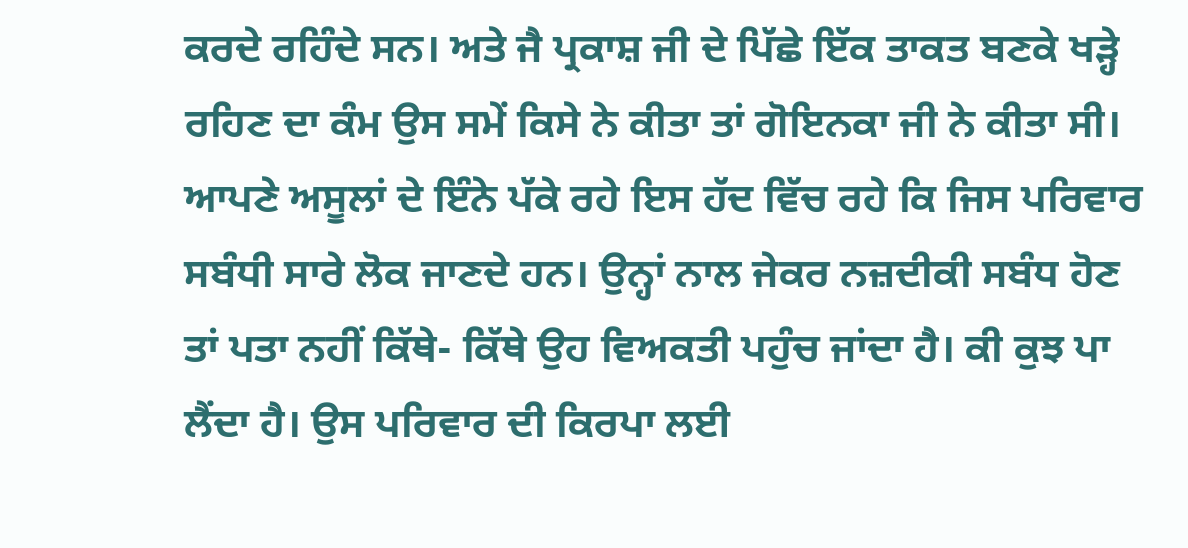ਕਰਦੇ ਰਹਿੰਦੇ ਸਨ। ਅਤੇ ਜੈ ਪ੍ਰਕਾਸ਼ ਜੀ ਦੇ ਪਿੱਛੇ ਇੱਕ ਤਾਕਤ ਬਣਕੇ ਖੜ੍ਹੇ ਰਹਿਣ ਦਾ ਕੰਮ ਉਸ ਸਮੇਂ ਕਿਸੇ ਨੇ ਕੀਤਾ ਤਾਂ ਗੋਇਨਕਾ ਜੀ ਨੇ ਕੀਤਾ ਸੀ। ਆਪਣੇ ਅਸੂਲਾਂ ਦੇ ਇੰਨੇ ਪੱਕੇ ਰਹੇ ਇਸ ਹੱਦ ਵਿੱਚ ਰਹੇ ਕਿ ਜਿਸ ਪਰਿਵਾਰ ਸਬੰਧੀ ਸਾਰੇ ਲੋਕ ਜਾਣਦੇ ਹਨ। ਉਨ੍ਹਾਂ ਨਾਲ ਜੇਕਰ ਨਜ਼ਦੀਕੀ ਸਬੰਧ ਹੋਣ ਤਾਂ ਪਤਾ ਨਹੀਂ ਕਿੱਥੇ- ਕਿੱਥੇ ਉਹ ਵਿਅਕਤੀ ਪਹੁੰਚ ਜਾਂਦਾ ਹੈ। ਕੀ ਕੁਝ ਪਾ ਲੈਂਦਾ ਹੈ। ਉਸ ਪਰਿਵਾਰ ਦੀ ਕਿਰਪਾ ਲਈ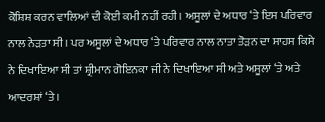ਕੋਸ਼ਿਸ਼ ਕਰਨ ਵਾਲਿਆਂ ਦੀ ਕੋਈ ਕਮੀ ਨਹੀਂ ਰਹੀ। ਅਸੂਲਾਂ ਦੇ ਅਧਾਰ ‘ਤੇ ਇਸ ਪਰਿਵਾਰ ਨਾਲ ਨੇੜਤਾ ਸੀ। ਪਰ ਅਸੂਲਾਂ ਦੇ ਅਧਾਰ ‘ਤੇ ਪਰਿਵਾਰ ਨਾਲ ਨਾਤਾ ਤੋੜਨ ਦਾ ਸਾਹਸ ਕਿਸੇ ਨੇ ਦਿਖਾਇਆ ਸੀ ਤਾਂ ਸ਼੍ਰੀਮਾਨ ਗੋਇਨਕਾ ਜੀ ਨੇ ਦਿਖਾਇਆ ਸੀ ਅਤੇ ਅਸੂਲਾਂ ‘ਤੇ ਅਤੇ ਆਦਰਸ਼ਾਂ ‘ਤੇ।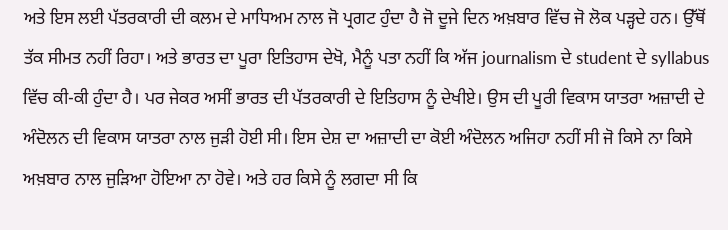ਅਤੇ ਇਸ ਲਈ ਪੱਤਰਕਾਰੀ ਦੀ ਕਲਮ ਦੇ ਮਾਧਿਅਮ ਨਾਲ ਜੋ ਪ੍ਰਗਟ ਹੁੰਦਾ ਹੈ ਜੋ ਦੂਜੇ ਦਿਨ ਅਖ਼ਬਾਰ ਵਿੱਚ ਜੋ ਲੋਕ ਪੜ੍ਹਦੇ ਹਨ। ਉੱਥੋਂ ਤੱਕ ਸੀਮਤ ਨਹੀਂ ਰਿਹਾ। ਅਤੇ ਭਾਰਤ ਦਾ ਪੂਰਾ ਇਤਿਹਾਸ ਦੇਖੋ, ਮੈਨੂੰ ਪਤਾ ਨਹੀਂ ਕਿ ਅੱਜ journalism ਦੇ student ਦੇ syllabus ਵਿੱਚ ਕੀ-ਕੀ ਹੁੰਦਾ ਹੈ। ਪਰ ਜੇਕਰ ਅਸੀਂ ਭਾਰਤ ਦੀ ਪੱਤਰਕਾਰੀ ਦੇ ਇਤਿਹਾਸ ਨੂੰ ਦੇਖੀਏ। ਉਸ ਦੀ ਪੂਰੀ ਵਿਕਾਸ ਯਾਤਰਾ ਅਜ਼ਾਦੀ ਦੇ ਅੰਦੋਲਨ ਦੀ ਵਿਕਾਸ ਯਾਤਰਾ ਨਾਲ ਜੁੜੀ ਹੋਈ ਸੀ। ਇਸ ਦੇਸ਼ ਦਾ ਅਜ਼ਾਦੀ ਦਾ ਕੋਈ ਅੰਦੋਲਨ ਅਜਿਹਾ ਨਹੀਂ ਸੀ ਜੋ ਕਿਸੇ ਨਾ ਕਿਸੇ ਅਖ਼ਬਾਰ ਨਾਲ ਜੁੜਿਆ ਹੋਇਆ ਨਾ ਹੋਵੇ। ਅਤੇ ਹਰ ਕਿਸੇ ਨੂੰ ਲਗਦਾ ਸੀ ਕਿ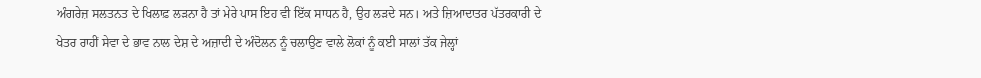ਅੰਗਰੇਜ਼ ਸਲਤਨਤ ਦੇ ਖਿਲਾਫ਼ ਲੜਨਾ ਹੈ ਤਾਂ ਮੇਰੇ ਪਾਸ ਇਹ ਵੀ ਇੱਕ ਸਾਧਨ ਹੈ, ਉਹ ਲੜਦੇ ਸਨ। ਅਤੇ ਜ਼ਿਆਦਾਤਰ ਪੱਤਰਕਾਰੀ ਦੇ ਖੇਤਰ ਰਾਹੀਂ ਸੇਵਾ ਦੇ ਭਾਵ ਨਾਲ ਦੇਸ਼ ਦੇ ਅਜ਼ਾਦੀ ਦੇ ਅੰਦੋਲਨ ਨੂੰ ਚਲਾਉਣ ਵਾਲੇ ਲੋਕਾਂ ਨੂੰ ਕਈ ਸਾਲਾਂ ਤੱਕ ਜੇਲ੍ਹਾਂ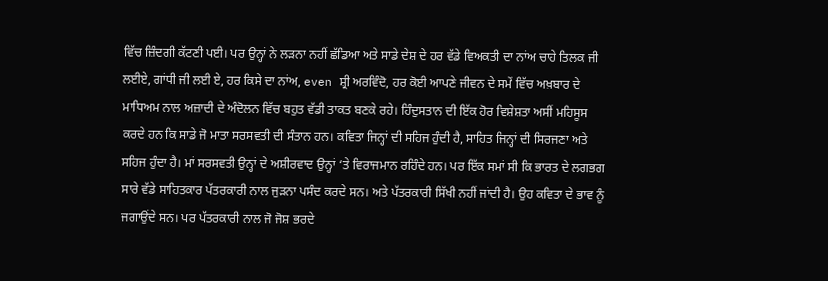ਵਿੱਚ ਜ਼ਿੰਦਗੀ ਕੱਟਣੀ ਪਈ। ਪਰ ਉਨ੍ਹਾਂ ਨੇ ਲੜਨਾ ਨਹੀਂ ਛੱਡਿਆ ਅਤੇ ਸਾਡੇ ਦੇਸ਼ ਦੇ ਹਰ ਵੱਡੇ ਵਿਅਕਤੀ ਦਾ ਨਾਂਅ ਚਾਹੇ ਤਿਲਕ ਜੀ ਲਈਏ, ਗਾਂਧੀ ਜੀ ਲਈ ਏ, ਹਰ ਕਿਸੇ ਦਾ ਨਾਂਅ, even ਸ਼੍ਰੀ ਅਰਵਿੰਦੋ, ਹਰ ਕੋਈ ਆਪਣੇ ਜੀਵਨ ਦੇ ਸਮੇਂ ਵਿੱਚ ਅਖ਼ਬਾਰ ਦੇ ਮਾਧਿਅਮ ਨਾਲ ਅਜ਼ਾਦੀ ਦੇ ਅੰਦੋਲਨ ਵਿੱਚ ਬਹੁਤ ਵੱਡੀ ਤਾਕਤ ਬਣਕੇ ਰਹੇ। ਹਿੰਦੁਸਤਾਨ ਦੀ ਇੱਕ ਹੋਰ ਵਿਸ਼ੇਸ਼ਤਾ ਅਸੀਂ ਮਹਿਸੂਸ ਕਰਦੇ ਹਨ ਕਿ ਸਾਡੇ ਜੋ ਮਾਤਾ ਸਰਸਵਤੀ ਦੀ ਸੰਤਾਨ ਹਨ। ਕਵਿਤਾ ਜਿਨ੍ਹਾਂ ਦੀ ਸਹਿਜ ਹੁੰਦੀ ਹੈ, ਸਾਹਿਤ ਜਿਨ੍ਹਾਂ ਦੀ ਸਿਰਜਣਾ ਅਤੇ ਸਹਿਜ ਹੁੰਦਾ ਹੈ। ਮਾਂ ਸਰਸਵਤੀ ਉਨ੍ਹਾਂ ਦੇ ਅਸ਼ੀਰਵਾਦ ਉਨ੍ਹਾਂ ‘ਤੇ ਵਿਰਾਜਮਾਨ ਰਹਿੰਦੇ ਹਨ। ਪਰ ਇੱਕ ਸਮਾਂ ਸੀ ਕਿ ਭਾਰਤ ਦੇ ਲਗਭਗ ਸਾਰੇ ਵੱਡੇ ਸਾਹਿਤਕਾਰ ਪੱਤਰਕਾਰੀ ਨਾਲ ਜੁੜਨਾ ਪਸੰਦ ਕਰਦੇ ਸਨ। ਅਤੇ ਪੱਤਰਕਾਰੀ ਸਿੱਖੀ ਨਹੀਂ ਜਾਂਦੀ ਹੈ। ਉਹ ਕਵਿਤਾ ਦੇ ਭਾਵ ਨੂੰ ਜਗਾਉਂਦੇ ਸਨ। ਪਰ ਪੱਤਰਕਾਰੀ ਨਾਲ ਜੋ ਜੋਸ਼ ਭਰਦੇ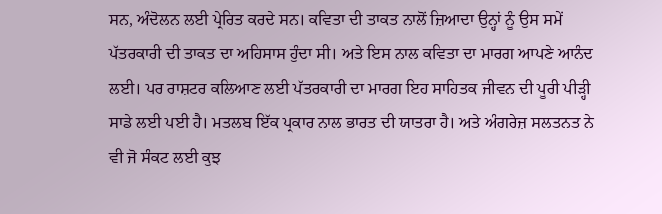ਸਨ, ਅੰਦੋਲਨ ਲਈ ਪ੍ਰੇਰਿਤ ਕਰਦੇ ਸਨ। ਕਵਿਤਾ ਦੀ ਤਾਕਤ ਨਾਲੋਂ ਜ਼ਿਆਦਾ ਉਨ੍ਹਾਂ ਨੂੰ ਉਸ ਸਮੇਂ ਪੱਤਰਕਾਰੀ ਦੀ ਤਾਕਤ ਦਾ ਅਹਿਸਾਸ ਹੁੰਦਾ ਸੀ। ਅਤੇ ਇਸ ਨਾਲ ਕਵਿਤਾ ਦਾ ਮਾਰਗ ਆਪਣੇ ਆਨੰਦ ਲਈ। ਪਰ ਰਾਸ਼ਟਰ ਕਲਿਆਣ ਲਈ ਪੱਤਰਕਾਰੀ ਦਾ ਮਾਰਗ ਇਹ ਸਾਹਿਤਕ ਜੀਵਨ ਦੀ ਪੂਰੀ ਪੀੜ੍ਹੀ ਸਾਡੇ ਲਈ ਪਈ ਹੈ। ਮਤਲਬ ਇੱਕ ਪ੍ਰਕਾਰ ਨਾਲ ਭਾਰਤ ਦੀ ਯਾਤਰਾ ਹੈ। ਅਤੇ ਅੰਗਰੇਜ਼ ਸਲਤਨਤ ਨੇ ਵੀ ਜੋ ਸੰਕਟ ਲਈ ਕੁਝ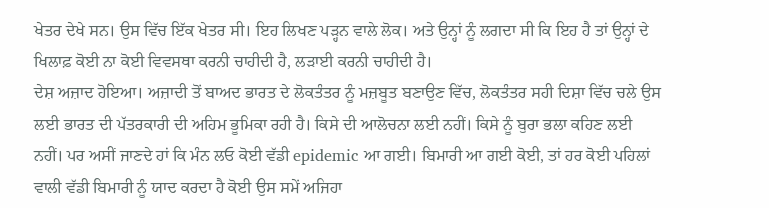ਖੇਤਰ ਦੇਖੇ ਸਨ। ਉਸ ਵਿੱਚ ਇੱਕ ਖੇਤਰ ਸੀ। ਇਹ ਲਿਖਣ ਪੜ੍ਹਨ ਵਾਲੇ ਲੋਕ। ਅਤੇ ਉਨ੍ਹਾਂ ਨੂੰ ਲਗਦਾ ਸੀ ਕਿ ਇਹ ਹੈ ਤਾਂ ਉਨ੍ਹਾਂ ਦੇ ਖਿਲਾਫ਼ ਕੋਈ ਨਾ ਕੋਈ ਵਿਵਸਥਾ ਕਰਨੀ ਚਾਹੀਦੀ ਹੈ, ਲੜਾਈ ਕਰਨੀ ਚਾਹੀਦੀ ਹੈ।
ਦੇਸ਼ ਅਜ਼ਾਦ ਹੋਇਆ। ਅਜ਼ਾਦੀ ਤੋਂ ਬਾਅਦ ਭਾਰਤ ਦੇ ਲੋਕਤੰਤਰ ਨੂੰ ਮਜ਼ਬੂਤ ਬਣਾਉਣ ਵਿੱਚ, ਲੋਕਤੰਤਰ ਸਹੀ ਦਿਸ਼ਾ ਵਿੱਚ ਚਲੇ ਉਸ ਲਈ ਭਾਰਤ ਦੀ ਪੱਤਰਕਾਰੀ ਦੀ ਅਹਿਮ ਭੂਮਿਕਾ ਰਹੀ ਹੈ। ਕਿਸੇ ਦੀ ਆਲੋਚਨਾ ਲਈ ਨਹੀਂ। ਕਿਸੇ ਨੂੰ ਬੁਰਾ ਭਲਾ ਕਹਿਣ ਲਈ ਨਹੀਂ। ਪਰ ਅਸੀਂ ਜਾਣਦੇ ਹਾਂ ਕਿ ਮੰਨ ਲਓ ਕੋਈ ਵੱਡੀ epidemic ਆ ਗਈ। ਬਿਮਾਰੀ ਆ ਗਈ ਕੋਈ, ਤਾਂ ਹਰ ਕੋਈ ਪਹਿਲਾਂ ਵਾਲੀ ਵੱਡੀ ਬਿਮਾਰੀ ਨੂੰ ਯਾਦ ਕਰਦਾ ਹੈ ਕੋਈ ਉਸ ਸਮੇਂ ਅਜਿਹਾ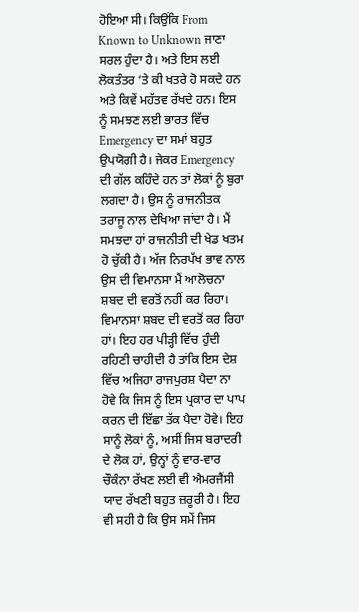ਹੋਇਆ ਸੀ। ਕਿਉਂਕਿ From Known to Unknown ਜਾਣਾ ਸਰਲ ਹੁੰਦਾ ਹੈ। ਅਤੇ ਇਸ ਲਈ ਲੋਕਤੰਤਰ ‘ਤੇ ਕੀ ਖਤਰੇ ਹੋ ਸਕਦੇ ਹਨ ਅਤੇ ਕਿਵੇਂ ਮਹੱਤਵ ਰੱਖਦੇ ਹਨ। ਇਸ ਨੂੰ ਸਮਝਣ ਲਈ ਭਾਰਤ ਵਿੱਚ Emergency ਦਾ ਸਮਾਂ ਬਹੁਤ ਉਪਯੋਗੀ ਹੈ। ਜੇਕਰ Emergency ਦੀ ਗੱਲ ਕਹਿੰਦੇ ਹਨ ਤਾਂ ਲੋਕਾਂ ਨੂੰ ਬੁਰਾ ਲਗਦਾ ਹੈ। ਉਸ ਨੂੰ ਰਾਜਨੀਤਕ ਤਰਾਜੂ ਨਾਲ ਦੇਖਿਆ ਜਾਂਦਾ ਹੈ। ਮੈਂ ਸਮਝਦਾ ਹਾਂ ਰਾਜਨੀਤੀ ਦੀ ਖੇਡ ਖਤਮ ਹੋ ਚੁੱਕੀ ਹੈ। ਅੱਜ ਨਿਰਪੱਖ ਭਾਵ ਨਾਲ ਉਸ ਦੀ ਵਿਮਾਨਸਾ ਮੈਂ ਆਲੋਚਨਾ ਸ਼ਬਦ ਦੀ ਵਰਤੋਂ ਨਹੀਂ ਕਰ ਰਿਹਾ। ਵਿਮਾਨਸਾ ਸ਼ਬਦ ਦੀ ਵਰਤੋਂ ਕਰ ਰਿਹਾ ਹਾਂ। ਇਹ ਹਰ ਪੀੜ੍ਹੀ ਵਿੱਚ ਹੁੰਦੀ ਰਹਿਣੀ ਚਾਹੀਦੀ ਹੈ ਤਾਂਕਿ ਇਸ ਦੇਸ਼ ਵਿੱਚ ਅਜਿਹਾ ਰਾਜਪੁਰਸ਼ ਪੈਦਾ ਨਾ ਹੋਵੇ ਕਿ ਜਿਸ ਨੂੰ ਇਸ ਪ੍ਰਕਾਰ ਦਾ ਪਾਪ ਕਰਨ ਦੀ ਇੱਛਾ ਤੱਕ ਪੈਦਾ ਹੋਵੇ। ਇਹ ਸਾਨੂੰ ਲੋਕਾਂ ਨੂੰ, ਅਸੀਂ ਜਿਸ ਬਰਾਦਰੀ ਦੇ ਲੋਕ ਹਾਂ, ਉਨ੍ਹਾਂ ਨੂੰ ਵਾਰ-ਵਾਰ ਚੌਕੰਨਾ ਰੱਖਣ ਲਈ ਵੀ ਐਮਰਜੈਂਸੀ ਯਾਦ ਰੱਖਣੀ ਬਹੁਤ ਜ਼ਰੂਰੀ ਹੈ। ਇਹ ਵੀ ਸਹੀ ਹੈ ਕਿ ਉਸ ਸਮੇਂ ਜਿਸ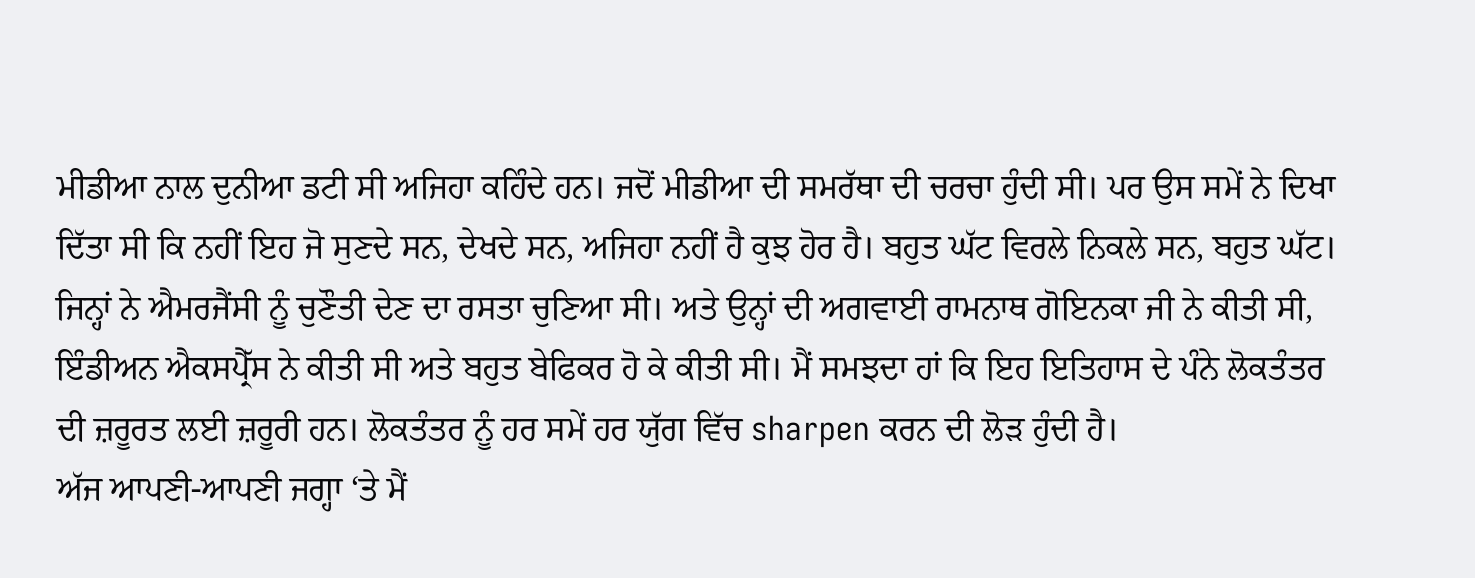ਮੀਡੀਆ ਨਾਲ ਦੁਨੀਆ ਡਟੀ ਸੀ ਅਜਿਹਾ ਕਹਿੰਦੇ ਹਨ। ਜਦੋਂ ਮੀਡੀਆ ਦੀ ਸਮਰੱਥਾ ਦੀ ਚਰਚਾ ਹੁੰਦੀ ਸੀ। ਪਰ ਉਸ ਸਮੇਂ ਨੇ ਦਿਖਾ ਦਿੱਤਾ ਸੀ ਕਿ ਨਹੀਂ ਇਹ ਜੋ ਸੁਣਦੇ ਸਨ, ਦੇਖਦੇ ਸਨ, ਅਜਿਹਾ ਨਹੀਂ ਹੈ ਕੁਝ ਹੋਰ ਹੈ। ਬਹੁਤ ਘੱਟ ਵਿਰਲੇ ਨਿਕਲੇ ਸਨ, ਬਹੁਤ ਘੱਟ। ਜਿਨ੍ਹਾਂ ਨੇ ਐਮਰਜੈਂਸੀ ਨੂੰ ਚੁਣੌਤੀ ਦੇਣ ਦਾ ਰਸਤਾ ਚੁਣਿਆ ਸੀ। ਅਤੇ ਉਨ੍ਹਾਂ ਦੀ ਅਗਵਾਈ ਰਾਮਨਾਥ ਗੋਇਨਕਾ ਜੀ ਨੇ ਕੀਤੀ ਸੀ, ਇੰਡੀਅਨ ਐਕਸਪ੍ਰੈੱਸ ਨੇ ਕੀਤੀ ਸੀ ਅਤੇ ਬਹੁਤ ਬੇਫਿਕਰ ਹੋ ਕੇ ਕੀਤੀ ਸੀ। ਮੈਂ ਸਮਝਦਾ ਹਾਂ ਕਿ ਇਹ ਇਤਿਹਾਸ ਦੇ ਪੰਨੇ ਲੋਕਤੰਤਰ ਦੀ ਜ਼ਰੂਰਤ ਲਈ ਜ਼ਰੂਰੀ ਹਨ। ਲੋਕਤੰਤਰ ਨੂੰ ਹਰ ਸਮੇਂ ਹਰ ਯੁੱਗ ਵਿੱਚ sharpen ਕਰਨ ਦੀ ਲੋੜ ਹੁੰਦੀ ਹੈ।
ਅੱਜ ਆਪਣੀ-ਆਪਣੀ ਜਗ੍ਹਾ ‘ਤੇ ਮੈਂ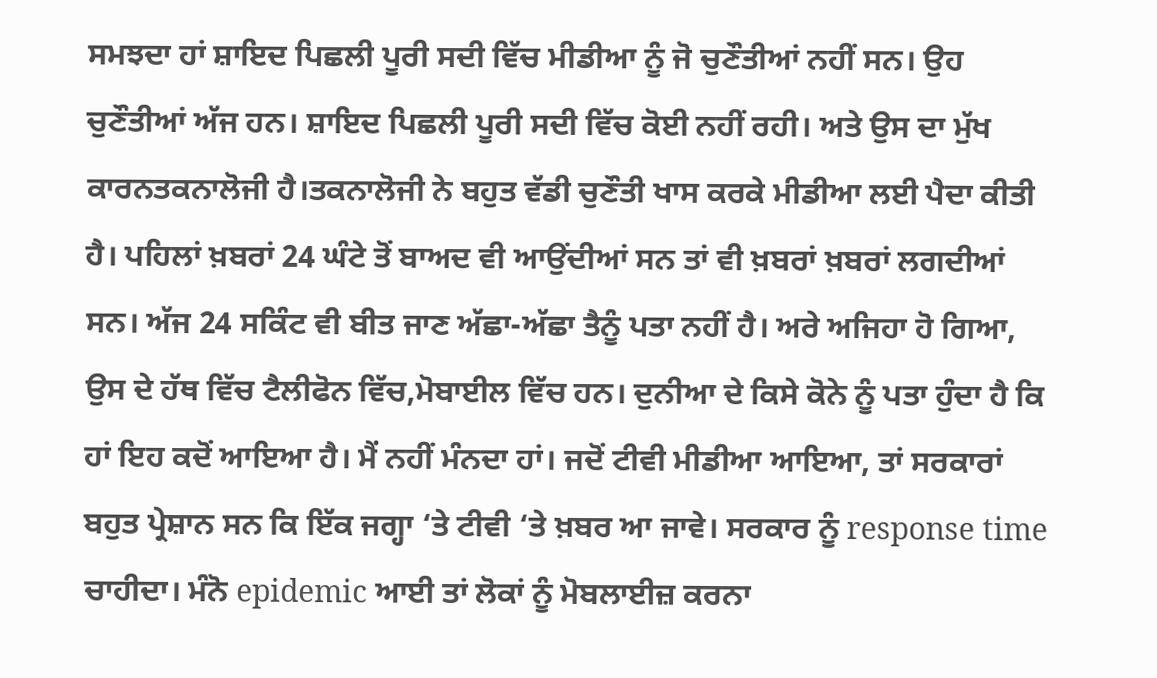ਸਮਝਦਾ ਹਾਂ ਸ਼ਾਇਦ ਪਿਛਲੀ ਪੂਰੀ ਸਦੀ ਵਿੱਚ ਮੀਡੀਆ ਨੂੰ ਜੋ ਚੁਣੌਤੀਆਂ ਨਹੀਂ ਸਨ। ਉਹ ਚੁਣੌਤੀਆਂ ਅੱਜ ਹਨ। ਸ਼ਾਇਦ ਪਿਛਲੀ ਪੂਰੀ ਸਦੀ ਵਿੱਚ ਕੋਈ ਨਹੀਂ ਰਹੀ। ਅਤੇ ਉਸ ਦਾ ਮੁੱਖ ਕਾਰਨਤਕਨਾਲੋਜੀ ਹੈ।ਤਕਨਾਲੋਜੀ ਨੇ ਬਹੁਤ ਵੱਡੀ ਚੁਣੌਤੀ ਖਾਸ ਕਰਕੇ ਮੀਡੀਆ ਲਈ ਪੈਦਾ ਕੀਤੀ ਹੈ। ਪਹਿਲਾਂ ਖ਼ਬਰਾਂ 24 ਘੰਟੇ ਤੋਂ ਬਾਅਦ ਵੀ ਆਉਂਦੀਆਂ ਸਨ ਤਾਂ ਵੀ ਖ਼ਬਰਾਂ ਖ਼ਬਰਾਂ ਲਗਦੀਆਂ ਸਨ। ਅੱਜ 24 ਸਕਿੰਟ ਵੀ ਬੀਤ ਜਾਣ ਅੱਛਾ-ਅੱਛਾ ਤੈਨੂੰ ਪਤਾ ਨਹੀਂ ਹੈ। ਅਰੇ ਅਜਿਹਾ ਹੋ ਗਿਆ, ਉਸ ਦੇ ਹੱਥ ਵਿੱਚ ਟੈਲੀਫੋਨ ਵਿੱਚ,ਮੋਬਾਈਲ ਵਿੱਚ ਹਨ। ਦੁਨੀਆ ਦੇ ਕਿਸੇ ਕੋਨੇ ਨੂੰ ਪਤਾ ਹੁੰਦਾ ਹੈ ਕਿ ਹਾਂ ਇਹ ਕਦੋਂ ਆਇਆ ਹੈ। ਮੈਂ ਨਹੀਂ ਮੰਨਦਾ ਹਾਂ। ਜਦੋਂ ਟੀਵੀ ਮੀਡੀਆ ਆਇਆ, ਤਾਂ ਸਰਕਾਰਾਂ ਬਹੁਤ ਪ੍ਰੇਸ਼ਾਨ ਸਨ ਕਿ ਇੱਕ ਜਗ੍ਹਾ ‘ਤੇ ਟੀਵੀ ‘ਤੇ ਖ਼ਬਰ ਆ ਜਾਵੇ। ਸਰਕਾਰ ਨੂੰ response time ਚਾਹੀਦਾ। ਮੰਨੋ epidemic ਆਈ ਤਾਂ ਲੋਕਾਂ ਨੂੰ ਮੋਬਲਾਈਜ਼ ਕਰਨਾ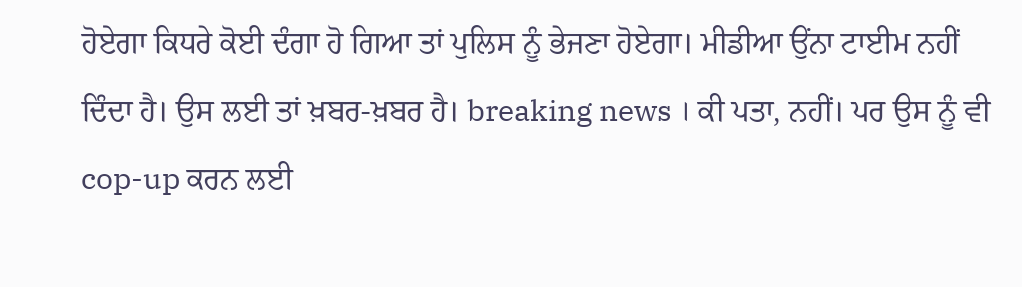ਹੋਏਗਾ ਕਿਧਰੇ ਕੋਈ ਦੰਗਾ ਹੋ ਗਿਆ ਤਾਂ ਪੁਲਿਸ ਨੂੰ ਭੇਜਣਾ ਹੋਏਗਾ। ਮੀਡੀਆ ਉਂਨਾ ਟਾਈਮ ਨਹੀਂ ਦਿੰਦਾ ਹੈ। ਉਸ ਲਈ ਤਾਂ ਖ਼ਬਰ-ਖ਼ਬਰ ਹੈ। breaking news । ਕੀ ਪਤਾ, ਨਹੀਂ। ਪਰ ਉਸ ਨੂੰ ਵੀ cop-up ਕਰਨ ਲਈ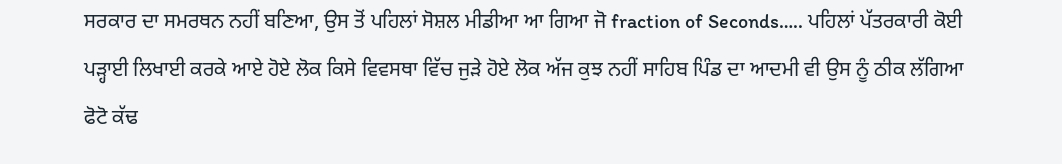ਸਰਕਾਰ ਦਾ ਸਮਰਥਨ ਨਹੀਂ ਬਣਿਆ, ਉਸ ਤੋਂ ਪਹਿਲਾਂ ਸੋਸ਼ਲ ਮੀਡੀਆ ਆ ਗਿਆ ਜੋ fraction of Seconds….. ਪਹਿਲਾਂ ਪੱਤਰਕਾਰੀ ਕੋਈ ਪੜ੍ਹਾਈ ਲਿਖਾਈ ਕਰਕੇ ਆਏ ਹੋਏ ਲੋਕ ਕਿਸੇ ਵਿਵਸਥਾ ਵਿੱਚ ਜੁੜੇ ਹੋਏ ਲੋਕ ਅੱਜ ਕੁਝ ਨਹੀਂ ਸਾਹਿਬ ਪਿੰਡ ਦਾ ਆਦਮੀ ਵੀ ਉਸ ਨੂੰ ਠੀਕ ਲੱਗਿਆ ਫੋਟੋ ਕੱਢ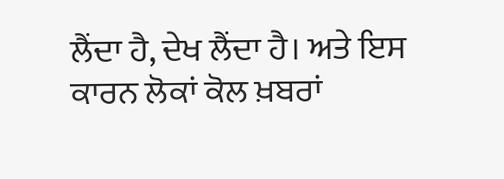ਲੈਂਦਾ ਹੈ, ਦੇਖ ਲੈਂਦਾ ਹੈ। ਅਤੇ ਇਸ ਕਾਰਨ ਲੋਕਾਂ ਕੋਲ ਖ਼ਬਰਾਂ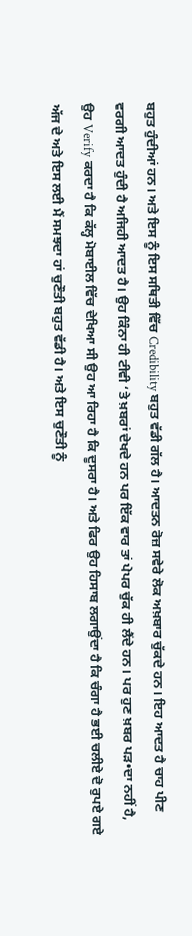ਬਹੁਤ ਹੁੰਦੀਆਂ ਹਨ। ਅਤੇ ਇਸ ਨੂੰ ਇਸ ਸਥਿਤੀ ਵਿੱਚ Credibility ਬਹੁਤ ਵੱਡੀ ਗੱਲ ਹੈ। ਆਦਤਨ ਰੋਜ਼ ਸਵੇਰੇ ਲੋਕ ਅਖ਼ਬਾਰ ਚੁੱਕਦੇ ਹਨ। ਇਹ ਆਦਤ ਹੈ ਚਾਹ ਪੀਣ ਵਰਗੀ ਆਦਤ ਹੁੰਦੀ ਹੈ ਅਜਿਹੀ ਆਦਤ ਹੈ। ਉਹ ਕਿੰਨਾ ਹੀ ਟੀਵੀ ‘ਤੇ ਖ਼ਬਰਾਂ ਦੇਖਦੇ ਹਨ ਪਰ ਇੱਕ ਵਾਰ ਤਾਂ ਪੇਪਰ ਚੁੱਕ ਹੀ ਲੈਂਦੇ ਹਨ। ਪਰ ਹੁਣ ਖ਼ਬਰ ਪੜ•ਦਾ ਨਹੀਂ ਹੈ, ਉਹ Verify ਕਰਦਾ ਹੈ ਕਿ ਕੱਲ੍ਹ ਮੋਬਾਈਲ ਵਿੱਚ ਦੇਖਿਆ ਸੀ ਉਹ ਆ ਰਿਹਾ ਹੈ ਕਿ ਦੂਸਰਾ ਹੈ। ਅਤੇ ਫਿਰ ਉਹ ਹਿਸਾਬ ਲਗਾਉਂਦਾ ਹੈ ਕਿ ਚੰਗਾ ਹੈ ਭਈ ਚਲੀਏ ਦੋ ਰੁਪਏ ਗਏ ਅੱਜ ਦੇ ਅਤੇ ਇਸ ਲਈ ਮੈਂ ਸਮਝਦਾ ਹਾਂ ਚੁਣੌਤੀ ਬਹੁਤ ਵੱਡੀ ਹੈ। ਅਤੇ ਇਸ ਚੁਣੌਤੀ ਨੂੰ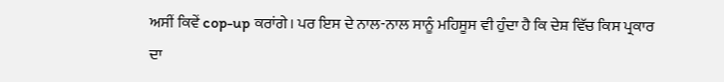ਅਸੀਂ ਕਿਵੇਂ cop-up ਕਰਾਂਗੇ। ਪਰ ਇਸ ਦੇ ਨਾਲ-ਨਾਲ ਸਾਨੂੰ ਮਹਿਸੂਸ ਵੀ ਹੁੰਦਾ ਹੈ ਕਿ ਦੇਸ਼ ਵਿੱਚ ਕਿਸ ਪ੍ਰਕਾਰ ਦਾ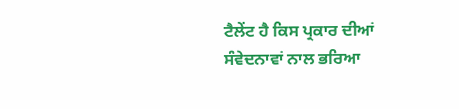ਟੈਲੇਂਟ ਹੈ ਕਿਸ ਪ੍ਰਕਾਰ ਦੀਆਂ ਸੰਵੇਦਨਾਵਾਂ ਨਾਲ ਭਰਿਆ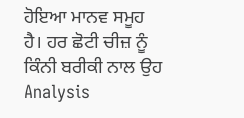ਹੋਇਆ ਮਾਨਵ ਸਮੂਹ ਹੈ। ਹਰ ਛੋਟੀ ਚੀਜ਼ ਨੂੰ ਕਿੰਨੀ ਬਰੀਕੀ ਨਾਲ ਉਹ Analysis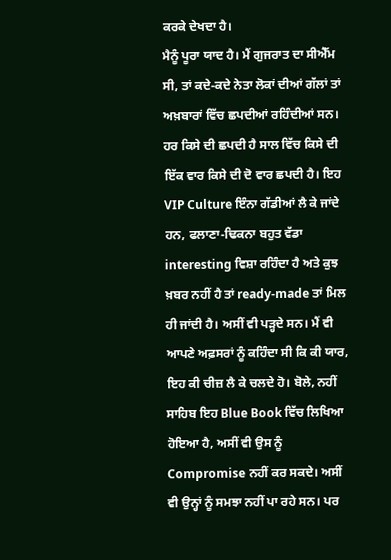ਕਰਕੇ ਦੇਖਦਾ ਹੈ।
ਮੈਨੂੰ ਪੂਰਾ ਯਾਦ ਹੈ। ਮੈਂ ਗੁਜਰਾਤ ਦਾ ਸੀਐੱਮ ਸੀ, ਤਾਂ ਕਦੇ-ਕਦੇ ਨੇਤਾ ਲੋਕਾਂ ਦੀਆਂ ਗੱਲਾਂ ਤਾਂ ਅਖ਼ਬਾਰਾਂ ਵਿੱਚ ਛਪਦੀਆਂ ਰਹਿੰਦੀਆਂ ਸਨ। ਹਰ ਕਿਸੇ ਦੀ ਛਪਦੀ ਹੈ ਸਾਲ ਵਿੱਚ ਕਿਸੇ ਦੀ ਇੱਕ ਵਾਰ ਕਿਸੇ ਦੀ ਦੋ ਵਾਰ ਛਪਦੀ ਹੈ। ਇਹ VIP Culture ਇੰਨਾ ਗੱਡੀਆਂ ਲੈ ਕੇ ਜਾਂਦੇ ਹਨ, ਫਲਾਣਾ-ਢਿਕਨਾ ਬਹੁਤ ਵੱਡਾ interesting ਵਿਸ਼ਾ ਰਹਿੰਦਾ ਹੈ ਅਤੇ ਕੁਝ ਖ਼ਬਰ ਨਹੀਂ ਹੈ ਤਾਂ ready-made ਤਾਂ ਮਿਲ ਹੀ ਜਾਂਦੀ ਹੈ। ਅਸੀਂ ਵੀ ਪੜ੍ਹਦੇ ਸਨ। ਮੈਂ ਵੀ ਆਪਣੇ ਅਫ਼ਸਰਾਂ ਨੂੰ ਕਹਿੰਦਾ ਸੀ ਕਿ ਕੀ ਯਾਰ, ਇਹ ਕੀ ਚੀਜ਼ ਲੈ ਕੇ ਚਲਦੇ ਹੋ। ਬੋਲੇ, ਨਹੀਂ ਸਾਹਿਬ ਇਹ Blue Book ਵਿੱਚ ਲਿਖਿਆ ਹੋਇਆ ਹੈ, ਅਸੀਂ ਵੀ ਉਸ ਨੂੰ Compromise ਨਹੀਂ ਕਰ ਸਕਦੇ। ਅਸੀਂ ਵੀ ਉਨ੍ਹਾਂ ਨੂੰ ਸਮਝਾ ਨਹੀਂ ਪਾ ਰਹੇ ਸਨ। ਪਰ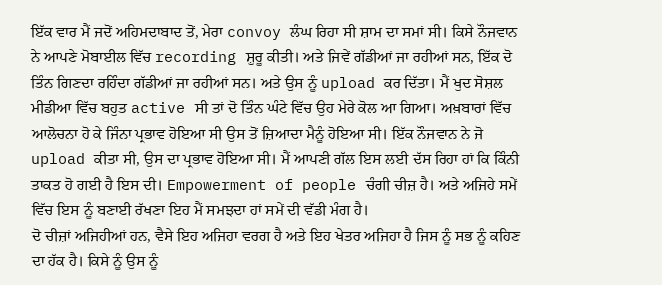ਇੱਕ ਵਾਰ ਮੈਂ ਜਦੋਂ ਅਹਿਮਦਾਬਾਦ ਤੋਂ, ਮੇਰਾ convoy ਲੰਘ ਰਿਹਾ ਸੀ ਸ਼ਾਮ ਦਾ ਸਮਾਂ ਸੀ। ਕਿਸੇ ਨੌਜਵਾਨ ਨੇ ਆਪਣੇ ਮੋਬਾਈਲ ਵਿੱਚ recording ਸ਼ੁਰੂ ਕੀਤੀ। ਅਤੇ ਜਿਵੇਂ ਗੱਡੀਆਂ ਜਾ ਰਹੀਆਂ ਸਨ, ਇੱਕ ਦੋ ਤਿੰਨ ਗਿਣਦਾ ਰਹਿੰਦਾ ਗੱਡੀਆਂ ਜਾ ਰਹੀਆਂ ਸਨ। ਅਤੇ ਉਸ ਨੂੰ upload ਕਰ ਦਿੱਤਾ। ਮੈਂ ਖੁਦ ਸੋਸ਼ਲ ਮੀਡੀਆ ਵਿੱਚ ਬਹੁਤ active ਸੀ ਤਾਂ ਦੋ ਤਿੰਨ ਘੰਟੇ ਵਿੱਚ ਉਹ ਮੇਰੇ ਕੋਲ ਆ ਗਿਆ। ਅਖ਼ਬਾਰਾਂ ਵਿੱਚ ਆਲੋਚਨਾ ਹੋ ਕੇ ਜਿੰਨਾ ਪ੍ਰਭਾਵ ਹੋਇਆ ਸੀ ਉਸ ਤੋਂ ਜ਼ਿਆਦਾ ਮੈਨੂੰ ਹੋਇਆ ਸੀ। ਇੱਕ ਨੌਜਵਾਨ ਨੇ ਜੋ upload ਕੀਤਾ ਸੀ, ਉਸ ਦਾ ਪ੍ਰਭਾਵ ਹੋਇਆ ਸੀ। ਮੈਂ ਆਪਣੀ ਗੱਲ ਇਸ ਲਈ ਦੱਸ ਰਿਹਾ ਹਾਂ ਕਿ ਕਿੰਨੀ ਤਾਕਤ ਹੋ ਗਈ ਹੈ ਇਸ ਦੀ। Empowerment of people ਚੰਗੀ ਚੀਜ਼ ਹੈ। ਅਤੇ ਅਜਿਹੇ ਸਮੇਂ ਵਿੱਚ ਇਸ ਨੂੰ ਬਣਾਈ ਰੱਖਣਾ ਇਹ ਮੈਂ ਸਮਝਦਾ ਹਾਂ ਸਮੇਂ ਦੀ ਵੱਡੀ ਮੰਗ ਹੈ।
ਦੋ ਚੀਜ਼ਾਂ ਅਜਿਹੀਆਂ ਹਨ, ਵੈਸੇ ਇਹ ਅਜਿਹਾ ਵਰਗ ਹੈ ਅਤੇ ਇਹ ਖੇਤਰ ਅਜਿਹਾ ਹੈ ਜਿਸ ਨੂੰ ਸਭ ਨੂੰ ਕਹਿਣ ਦਾ ਹੱਕ ਹੈ। ਕਿਸੇ ਨੂੰ ਉਸ ਨੂੰ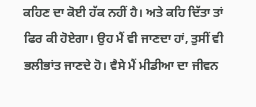ਕਹਿਣ ਦਾ ਕੋਈ ਹੱਕ ਨਹੀਂ ਹੈ। ਅਤੇ ਕਹਿ ਦਿੱਤਾ ਤਾਂ ਫਿਰ ਕੀ ਹੋਏਗਾ। ਉਹ ਮੈਂ ਵੀ ਜਾਣਦਾ ਹਾਂ, ਤੁਸੀਂ ਵੀ ਭਲੀਭਾਂਤ ਜਾਣਦੇ ਹੋ। ਵੈਸੇ ਮੈਂ ਮੀਡੀਆ ਦਾ ਜੀਵਨ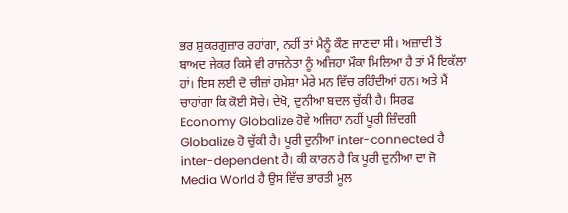ਭਰ ਸ਼ੁਕਰਗੁਜ਼ਾਰ ਰਹਾਂਗਾ, ਨਹੀਂ ਤਾਂ ਮੈਨੂੰ ਕੌਣ ਜਾਣਦਾ ਸੀ। ਅਜ਼ਾਦੀ ਤੋਂ ਬਾਅਦ ਜੇਕਰ ਕਿਸੇ ਵੀ ਰਾਜਨੇਤਾ ਨੂੰ ਅਜਿਹਾ ਮੌਕਾ ਮਿਲਿਆ ਹੈ ਤਾਂ ਮੈਂ ਇਕੱਲਾ ਹਾਂ। ਇਸ ਲਈ ਦੋ ਚੀਜ਼ਾਂ ਹਮੇਸ਼ਾ ਮੇਰੇ ਮਨ ਵਿੱਚ ਰਹਿੰਦੀਆਂ ਹਨ। ਅਤੇ ਮੈਂ ਚਾਹਾਂਗਾ ਕਿ ਕੋਈ ਸੋਚੇ। ਦੇਖੋ, ਦੁਨੀਆ ਬਦਲ ਚੁੱਕੀ ਹੈ। ਸਿਰਫ Economy Globalize ਹੋਵੇ ਅਜਿਹਾ ਨਹੀਂ ਪੂਰੀ ਜ਼ਿੰਦਗੀ Globalize ਹੋ ਚੁੱਕੀ ਹੈ। ਪੂਰੀ ਦੁਨੀਆ inter-connected ਹੈ inter-dependent ਹੈ। ਕੀ ਕਾਰਨ ਹੈ ਕਿ ਪੂਰੀ ਦੁਨੀਆ ਦਾ ਜੋ Media World ਹੈ ਉਸ ਵਿੱਚ ਭਾਰਤੀ ਮੂਲ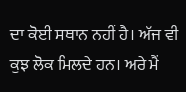ਦਾ ਕੋਈ ਸਥਾਨ ਨਹੀਂ ਹੈ। ਅੱਜ ਵੀ ਕੁਝ ਲੋਕ ਮਿਲਦੇ ਹਨ। ਅਰੇ ਮੈਂ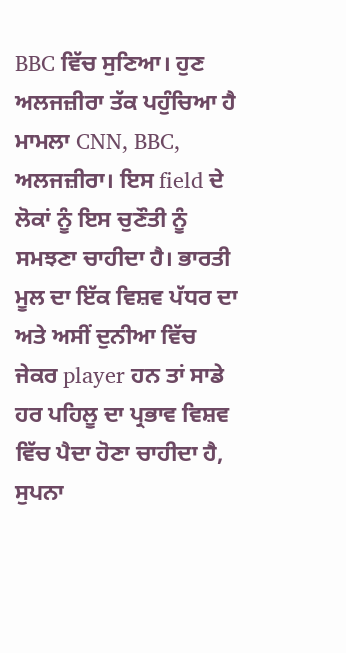BBC ਵਿੱਚ ਸੁਣਿਆ। ਹੁਣ ਅਲਜਜ਼ੀਰਾ ਤੱਕ ਪਹੁੰਚਿਆ ਹੈ ਮਾਮਲਾ CNN, BBC, ਅਲਜਜ਼ੀਰਾ। ਇਸ field ਦੇ ਲੋਕਾਂ ਨੂੰ ਇਸ ਚੁਣੌਤੀ ਨੂੰ ਸਮਝਣਾ ਚਾਹੀਦਾ ਹੈ। ਭਾਰਤੀ ਮੂਲ ਦਾ ਇੱਕ ਵਿਸ਼ਵ ਪੱਧਰ ਦਾ ਅਤੇ ਅਸੀਂ ਦੁਨੀਆ ਵਿੱਚ ਜੇਕਰ player ਹਨ ਤਾਂ ਸਾਡੇ ਹਰ ਪਹਿਲੂ ਦਾ ਪ੍ਰਭਾਵ ਵਿਸ਼ਵ ਵਿੱਚ ਪੈਦਾ ਹੋਣਾ ਚਾਹੀਦਾ ਹੈ, ਸੁਪਨਾ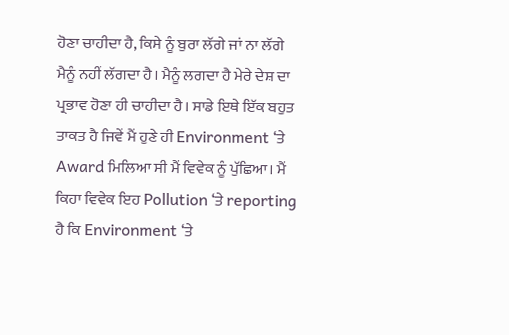ਹੋਣਾ ਚਾਹੀਦਾ ਹੈ, ਕਿਸੇ ਨੂੰ ਬੁਰਾ ਲੱਗੇ ਜਾਂ ਨਾ ਲੱਗੇ ਮੈਨੂੰ ਨਹੀਂ ਲੱਗਦਾ ਹੈ। ਮੈਨੂੰ ਲਗਦਾ ਹੈ ਮੇਰੇ ਦੇਸ਼ ਦਾ ਪ੍ਰਭਾਵ ਹੋਣਾ ਹੀ ਚਾਹੀਦਾ ਹੈ। ਸਾਡੇ ਇਥੇ ਇੱਕ ਬਹੁਤ ਤਾਕਤ ਹੈ ਜਿਵੇਂ ਮੈਂ ਹੁਣੇ ਹੀ Environment ‘ਤੇ Award ਮਿਲਿਆ ਸੀ ਮੈਂ ਵਿਵੇਕ ਨੂੰ ਪੁੱਛਿਆ। ਮੈਂ ਕਿਹਾ ਵਿਵੇਕ ਇਹ Pollution ‘ਤੇ reporting ਹੈ ਕਿ Environment ‘ਤੇ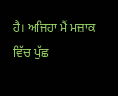ਹੈ। ਅਜਿਹਾ ਮੈਂ ਮਜ਼ਾਕ ਵਿੱਚ ਪੁੱਛ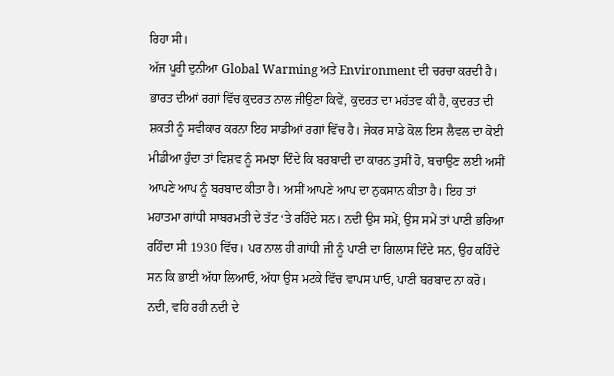ਰਿਹਾ ਸੀ।
ਅੱਜ ਪੂਰੀ ਦੁਨੀਆ Global Warming ਅਤੇ Environment ਦੀ ਚਰਚਾ ਕਰਦੀ ਹੈ। ਭਾਰਤ ਦੀਆਂ ਰਗਾਂ ਵਿੱਚ ਕੁਦਰਤ ਨਾਲ ਜੀਉਣਾ ਕਿਵੇਂ, ਕੁਦਰਤ ਦਾ ਮਹੱਤਵ ਕੀ ਹੈ, ਕੁਦਰਤ ਦੀ ਸ਼ਕਤੀ ਨੂੰ ਸਵੀਕਾਰ ਕਰਨਾ ਇਹ ਸਾਡੀਆਂ ਰਗਾਂ ਵਿੱਚ ਹੈ। ਜੇਕਰ ਸਾਡੇ ਕੋਲ ਇਸ ਲੈਵਲ ਦਾ ਕੋਈ ਮੀਡੀਆ ਹੁੰਦਾ ਤਾਂ ਵਿਸ਼ਵ ਨੂੰ ਸਮਝਾ ਦਿੰਦੇ ਕਿ ਬਰਬਾਦੀ ਦਾ ਕਾਰਨ ਤੁਸੀਂ ਹੋ, ਬਚਾਉਣ ਲਈ ਅਸੀਂ ਆਪਣੇ ਆਪ ਨੂੰ ਬਰਬਾਦ ਕੀਤਾ ਹੈ। ਅਸੀਂ ਆਪਣੇ ਆਪ ਦਾ ਨੁਕਸਾਨ ਕੀਤਾ ਹੈ। ਇਹ ਤਾਂ ਮਹਾਤਮਾ ਗਾਂਧੀ ਸਾਬਰਮਤੀ ਦੇ ਤੱਟ ‘ਤੇ ਰਹਿੰਦੇ ਸਨ। ਨਦੀ ਉਸ ਸਮੇਂ, ਉਸ ਸਮੇਂ ਤਾਂ ਪਾਣੀ ਭਰਿਆ ਰਹਿੰਦਾ ਸੀ 1930 ਵਿੱਚ। ਪਰ ਨਾਲ ਹੀ ਗਾਂਧੀ ਜੀ ਨੂੰ ਪਾਣੀ ਦਾ ਗਿਲਾਸ ਦਿੰਦੇ ਸਨ, ਉਹ ਕਹਿੰਦੇ ਸਨ ਕਿ ਭਾਈ ਅੱਧਾ ਲਿਆਓ, ਅੱਧਾ ਉਸ ਮਟਕੇ ਵਿੱਚ ਵਾਪਸ ਪਾਓ, ਪਾਣੀ ਬਰਬਾਦ ਨਾ ਕਰੋ। ਨਦੀ, ਵਹਿ ਰਹੀ ਨਦੀ ਦੇ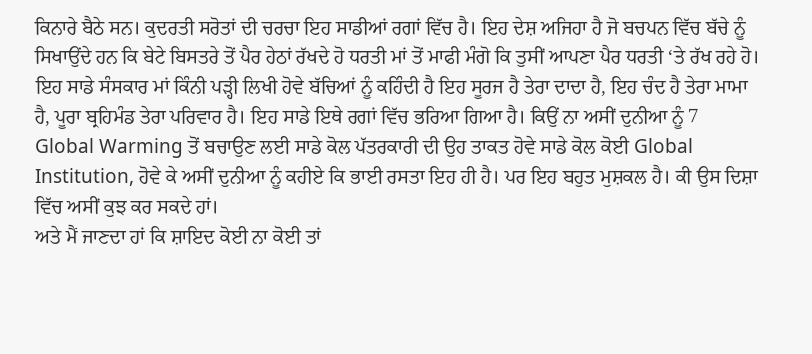ਕਿਨਾਰੇ ਬੈਠੇ ਸਨ। ਕੁਦਰਤੀ ਸਰੋਤਾਂ ਦੀ ਚਰਚਾ ਇਹ ਸਾਡੀਆਂ ਰਗਾਂ ਵਿੱਚ ਹੈ। ਇਹ ਦੇਸ਼ ਅਜਿਹਾ ਹੈ ਜੋ ਬਚਪਨ ਵਿੱਚ ਬੱਚੇ ਨੂੰ ਸਿਖਾਉਂਦੇ ਹਨ ਕਿ ਬੇਟੇ ਬਿਸਤਰੇ ਤੋਂ ਪੈਰ ਹੇਠਾਂ ਰੱਖਦੇ ਹੋ ਧਰਤੀ ਮਾਂ ਤੋਂ ਮਾਫੀ ਮੰਗੋ ਕਿ ਤੁਸੀਂ ਆਪਣਾ ਪੈਰ ਧਰਤੀ ‘ਤੇ ਰੱਖ ਰਹੇ ਹੋ। ਇਹ ਸਾਡੇ ਸੰਸਕਾਰ ਮਾਂ ਕਿੰਨੀ ਪੜ੍ਹੀ ਲਿਖੀ ਹੋਵੇ ਬੱਚਿਆਂ ਨੂੰ ਕਹਿੰਦੀ ਹੈ ਇਹ ਸੂਰਜ ਹੈ ਤੇਰਾ ਦਾਦਾ ਹੈ, ਇਹ ਚੰਦ ਹੈ ਤੇਰਾ ਮਾਮਾ ਹੈ, ਪੂਰਾ ਬ੍ਰਹਿਮੰਡ ਤੇਰਾ ਪਰਿਵਾਰ ਹੈ। ਇਹ ਸਾਡੇ ਇਥੇ ਰਗਾਂ ਵਿੱਚ ਭਰਿਆ ਗਿਆ ਹੈ। ਕਿਉਂ ਨਾ ਅਸੀਂ ਦੁਨੀਆ ਨੂੰ 7 Global Warming ਤੋਂ ਬਚਾਉਣ ਲਈ ਸਾਡੇ ਕੋਲ ਪੱਤਰਕਾਰੀ ਦੀ ਉਹ ਤਾਕਤ ਹੋਵੇ ਸਾਡੇ ਕੋਲ ਕੋਈ Global Institution, ਹੋਵੇ ਕੇ ਅਸੀਂ ਦੁਨੀਆ ਨੂੰ ਕਹੀਏ ਕਿ ਭਾਈ ਰਸਤਾ ਇਹ ਹੀ ਹੈ। ਪਰ ਇਹ ਬਹੁਤ ਮੁਸ਼ਕਲ ਹੈ। ਕੀ ਉਸ ਦਿਸ਼ਾ ਵਿੱਚ ਅਸੀਂ ਕੁਝ ਕਰ ਸਕਦੇ ਹਾਂ।
ਅਤੇ ਮੈਂ ਜਾਣਦਾ ਹਾਂ ਕਿ ਸ਼ਾਇਦ ਕੋਈ ਨਾ ਕੋਈ ਤਾਂ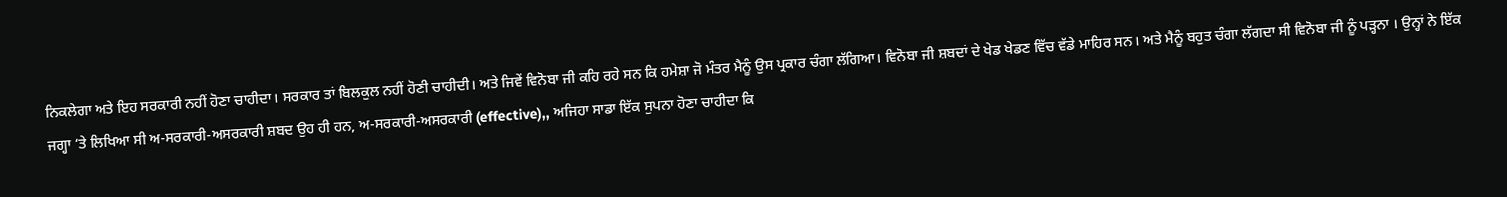ਨਿਕਲੇਗਾ ਅਤੇ ਇਹ ਸਰਕਾਰੀ ਨਹੀਂ ਹੋਣਾ ਚਾਹੀਦਾ। ਸਰਕਾਰ ਤਾਂ ਬਿਲਕੁਲ ਨਹੀਂ ਹੋਣੀ ਚਾਹੀਦੀ। ਅਤੇ ਜਿਵੇਂ ਵਿਨੋਬਾ ਜੀ ਕਹਿ ਰਹੇ ਸਨ ਕਿ ਹਮੇਸ਼ਾ ਜੋ ਮੰਤਰ ਮੈਨੂੰ ਉਸ ਪ੍ਰਕਾਰ ਚੰਗਾ ਲੱਗਿਆ। ਵਿਨੋਬਾ ਜੀ ਸ਼ਬਦਾਂ ਦੇ ਖੇਡ ਖੇਡਣ ਵਿੱਚ ਵੱਡੇ ਮਾਹਿਰ ਸਨ। ਅਤੇ ਮੈਨੂੰ ਬਹੁਤ ਚੰਗਾ ਲੱਗਦਾ ਸੀ ਵਿਨੋਬਾ ਜੀ ਨੂੰ ਪੜ੍ਹਨਾ । ਉਨ੍ਹਾਂ ਨੇ ਇੱਕ ਜਗ੍ਹਾ ‘ਤੇ ਲਿਖਿਆ ਸੀ ਅ-ਸਰਕਾਰੀ-ਅਸਰਕਾਰੀ ਸ਼ਬਦ ਉਹ ਹੀ ਹਨ, ਅ-ਸਰਕਾਰੀ-ਅਸਰਕਾਰੀ (effective),, ਅਜਿਹਾ ਸਾਡਾ ਇੱਕ ਸੁਪਨਾ ਹੋਣਾ ਚਾਹੀਦਾ ਕਿ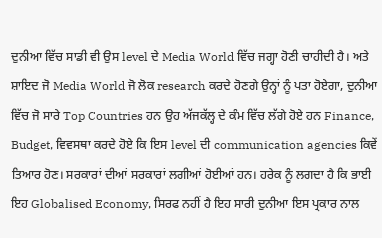ਦੁਨੀਆ ਵਿੱਚ ਸਾਡੀ ਵੀ ਉਸ level ਦੇ Media World ਵਿੱਚ ਜਗ੍ਹਾ ਹੋਣੀ ਚਾਹੀਦੀ ਹੈ। ਅਤੇ ਸ਼ਾਇਦ ਜੋ Media World ਜੋ ਲੋਕ research ਕਰਦੇ ਹੋਣਗੇ ਉਨ੍ਹਾਂ ਨੂੰ ਪਤਾ ਹੋਏਗਾ, ਦੁਨੀਆ ਵਿੱਚ ਜੋ ਸਾਰੇ Top Countries ਹਨ ਉਹ ਅੱਜਕੱਲ੍ਹ ਦੇ ਕੰਮ ਵਿੱਚ ਲੱਗੇ ਹੋਏ ਹਨ Finance, Budget, ਵਿਵਸਥਾ ਕਰਦੇ ਹੋਏ ਕਿ ਇਸ level ਦੀ communication agencies ਕਿਵੇਂ ਤਿਆਰ ਹੋਣ। ਸਰਕਾਰਾਂ ਦੀਆਂ ਸਰਕਾਰਾਂ ਲਗੀਆਂ ਹੋਈਆਂ ਹਨ। ਹਰੇਕ ਨੂੰ ਲਗਦਾ ਹੈ ਕਿ ਭਾਈ ਇਹ Globalised Economy, ਸਿਰਫ ਨਹੀਂ ਹੈ ਇਹ ਸਾਰੀ ਦੁਨੀਆ ਇਸ ਪ੍ਰਕਾਰ ਨਾਲ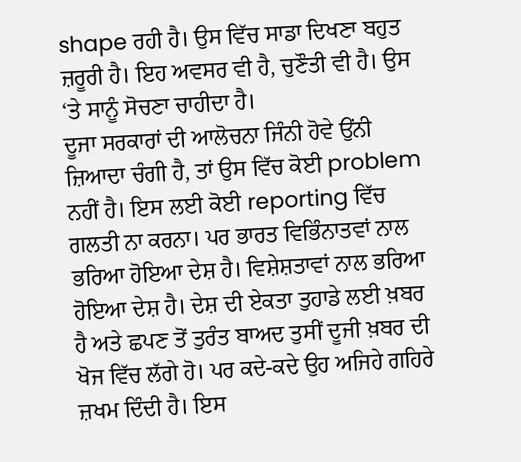shape ਰਹੀ ਹੈ। ਉਸ ਵਿੱਚ ਸਾਡਾ ਦਿਖਣਾ ਬਹੁਤ ਜ਼ਰੂਰੀ ਹੈ। ਇਹ ਅਵਸਰ ਵੀ ਹੈ, ਚੁਣੌਤੀ ਵੀ ਹੈ। ਉਸ ‘ਤੇ ਸਾਨੂੰ ਸੋਚਣਾ ਚਾਹੀਦਾ ਹੈ।
ਦੂਜਾ ਸਰਕਾਰਾਂ ਦੀ ਆਲੋਚਨਾ ਜਿੰਨੀ ਹੋਵੇ ਉਂਨੀ ਜ਼ਿਆਦਾ ਚੰਗੀ ਹੈ, ਤਾਂ ਉਸ ਵਿੱਚ ਕੋਈ problem ਨਹੀਂ ਹੈ। ਇਸ ਲਈ ਕੋਈ reporting ਵਿੱਚ ਗਲਤੀ ਨਾ ਕਰਨਾ। ਪਰ ਭਾਰਤ ਵਿਭਿੰਨਾਤਵਾਂ ਨਾਲ ਭਰਿਆ ਹੋਇਆ ਦੇਸ਼ ਹੈ। ਵਿਸ਼ੇਸ਼ਤਾਵਾਂ ਨਾਲ ਭਰਿਆ ਹੋਇਆ ਦੇਸ਼ ਹੈ। ਦੇਸ਼ ਦੀ ਏਕਤਾ ਤੁਹਾਡੇ ਲਈ ਖ਼ਬਰ ਹੈ ਅਤੇ ਛਪਣ ਤੋਂ ਤੁਰੰਤ ਬਾਅਦ ਤੁਸੀਂ ਦੂਜੀ ਖ਼ਬਰ ਦੀ ਖੋਜ ਵਿੱਚ ਲੱਗੇ ਹੋ। ਪਰ ਕਦੇ-ਕਦੇ ਉਹ ਅਜਿਹੇ ਗਹਿਰੇ ਜ਼ਖਮ ਦਿੰਦੀ ਹੈ। ਇਸ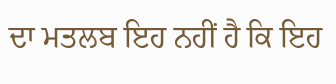ਦਾ ਮਤਲਬ ਇਹ ਨਹੀਂ ਹੈ ਕਿ ਇਹ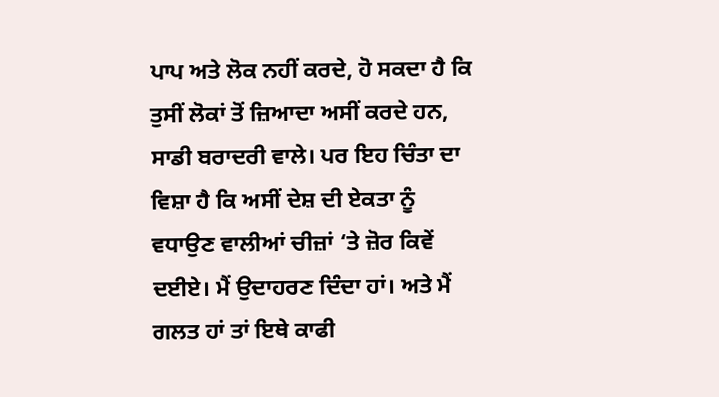ਪਾਪ ਅਤੇ ਲੋਕ ਨਹੀਂ ਕਰਦੇ, ਹੋ ਸਕਦਾ ਹੈ ਕਿ ਤੁਸੀਂ ਲੋਕਾਂ ਤੋਂ ਜ਼ਿਆਦਾ ਅਸੀਂ ਕਰਦੇ ਹਨ, ਸਾਡੀ ਬਰਾਦਰੀ ਵਾਲੇ। ਪਰ ਇਹ ਚਿੰਤਾ ਦਾ ਵਿਸ਼ਾ ਹੈ ਕਿ ਅਸੀਂ ਦੇਸ਼ ਦੀ ਏਕਤਾ ਨੂੰ ਵਧਾਉਣ ਵਾਲੀਆਂ ਚੀਜ਼ਾਂ ‘ਤੇ ਜ਼ੋਰ ਕਿਵੇਂ ਦਈਏ। ਮੈਂ ਉਦਾਹਰਣ ਦਿੰਦਾ ਹਾਂ। ਅਤੇ ਮੈਂ ਗਲਤ ਹਾਂ ਤਾਂ ਇਥੇ ਕਾਫੀ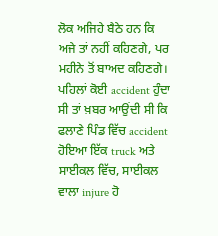ਲੋਕ ਅਜਿਹੇ ਬੈਠੇ ਹਨ ਕਿ ਅਜੇ ਤਾਂ ਨਹੀਂ ਕਹਿਣਗੇ, ਪਰ ਮਹੀਨੇ ਤੋਂ ਬਾਅਦ ਕਹਿਣਗੇ। ਪਹਿਲਾਂ ਕੋਈ accident ਹੁੰਦਾ ਸੀ ਤਾਂ ਖ਼ਬਰ ਆਉਂਦੀ ਸੀ ਕਿ ਫਲਾਣੇ ਪਿੰਡ ਵਿੱਚ accident ਹੋਇਆ ਇੱਕ truck ਅਤੇ ਸਾਈਕਲ ਵਿੱਚ, ਸਾਈਕਲ ਵਾਲਾ injure ਹੋ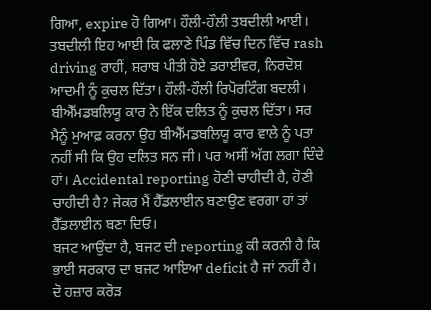ਗਿਆ, expire ਹੋ ਗਿਆ। ਹੌਲੀ-ਹੌਲੀ ਤਬਦੀਲੀ ਆਈ। ਤਬਦੀਲੀ ਇਹ ਆਈ ਕਿ ਫਲਾਣੇ ਪਿੰਡ ਵਿੱਚ ਦਿਨ ਵਿੱਚ rash driving ਰਾਹੀਂ, ਸ਼ਰਾਬ ਪੀਤੀ ਹੋਏ ਡਰਾਈਵਰ, ਨਿਰਦੋਸ਼ ਆਦਮੀ ਨੂੰ ਕੁਚਲ ਦਿੱਤਾ। ਹੌਲੀ-ਹੌਲੀ ਰਿਪੋਰਟਿੰਗ ਬਦਲੀ। ਬੀਐੱਮਡਬਲਿਯੂ ਕਾਰ ਨੇ ਇੱਕ ਦਲਿਤ ਨੂੰ ਕੁਚਲ ਦਿੱਤਾ। ਸਰ ਮੈਨੂੰ ਮੁਆਫ਼ ਕਰਨਾ ਉਹ ਬੀਐੱਮਡਬਲਿਯੂ ਕਾਰ ਵਾਲੇ ਨੂੰ ਪਤਾ ਨਹੀਂ ਸੀ ਕਿ ਉਹ ਦਲਿਤ ਸਨ ਜੀ। ਪਰ ਅਸੀਂ ਅੱਗ ਲਗਾ ਦਿੰਦੇ ਹਾਂ। Accidental reporting ਹੋਣੀ ਚਾਹੀਦੀ ਹੈ, ਹੋਣੀ ਚਾਹੀਦੀ ਹੈ? ਜੇਕਰ ਮੈਂ ਹੈੱਡਲਾਈਨ ਬਣਾਉਣ ਵਰਗਾ ਹਾਂ ਤਾਂ ਹੈੱਡਲਾਈਨ ਬਣਾ ਦਿਓ।
ਬਜਟ ਆਉਂਦਾ ਹੈ, ਬਜਟ ਦੀ reporting ਕੀ ਕਰਨੀ ਹੈ ਕਿ ਭਾਈ ਸਰਕਾਰ ਦਾ ਬਜਟ ਆਇਆ deficit ਹੈ ਜਾਂ ਨਹੀਂ ਹੈ। ਦੋ ਹਜ਼ਾਰ ਕਰੋੜ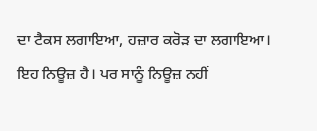ਦਾ ਟੈਕਸ ਲਗਾਇਆ, ਹਜ਼ਾਰ ਕਰੋੜ ਦਾ ਲਗਾਇਆ। ਇਹ ਨਿਊਜ਼ ਹੈ। ਪਰ ਸਾਨੂੰ ਨਿਊਜ਼ ਨਹੀਂ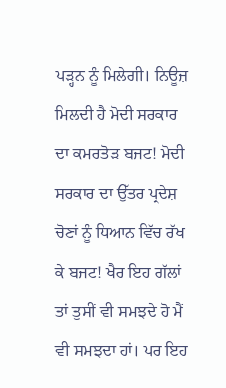ਪੜ੍ਹਨ ਨੂੰ ਮਿਲੇਗੀ। ਨਿਊਜ਼ ਮਿਲਦੀ ਹੈ ਮੋਦੀ ਸਰਕਾਰ ਦਾ ਕਮਰਤੋੜ ਬਜਟ! ਮੋਦੀ ਸਰਕਾਰ ਦਾ ਉੱਤਰ ਪ੍ਰਦੇਸ਼ ਚੋਣਾਂ ਨੂੰ ਧਿਆਨ ਵਿੱਚ ਰੱਖ ਕੇ ਬਜਟ! ਖੈਰ ਇਹ ਗੱਲਾਂ ਤਾਂ ਤੁਸੀਂ ਵੀ ਸਮਝਦੇ ਹੋ ਮੈਂ ਵੀ ਸਮਝਦਾ ਹਾਂ। ਪਰ ਇਹ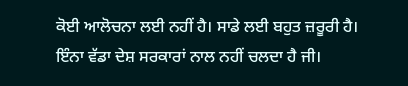ਕੋਈ ਆਲੋਚਨਾ ਲਈ ਨਹੀਂ ਹੈ। ਸਾਡੇ ਲਈ ਬਹੁਤ ਜ਼ਰੂਰੀ ਹੈ।
ਇੰਨਾ ਵੱਡਾ ਦੇਸ਼ ਸਰਕਾਰਾਂ ਨਾਲ ਨਹੀਂ ਚਲਦਾ ਹੈ ਜੀ।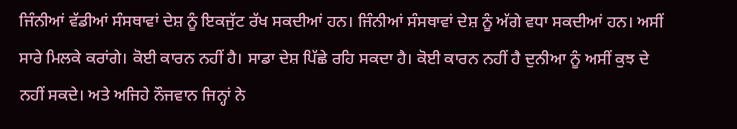ਜਿੰਨੀਆਂ ਵੱਡੀਆਂ ਸੰਸਥਾਵਾਂ ਦੇਸ਼ ਨੂੰ ਇਕਜੁੱਟ ਰੱਖ ਸਕਦੀਆਂ ਹਨ। ਜਿੰਨੀਆਂ ਸੰਸਥਾਵਾਂ ਦੇਸ਼ ਨੂੰ ਅੱਗੇ ਵਧਾ ਸਕਦੀਆਂ ਹਨ। ਅਸੀਂ ਸਾਰੇ ਮਿਲਕੇ ਕਰਾਂਗੇ। ਕੋਈ ਕਾਰਨ ਨਹੀਂ ਹੈ। ਸਾਡਾ ਦੇਸ਼ ਪਿੱਛੇ ਰਹਿ ਸਕਦਾ ਹੈ। ਕੋਈ ਕਾਰਨ ਨਹੀਂ ਹੈ ਦੁਨੀਆ ਨੂੰ ਅਸੀਂ ਕੁਝ ਦੇ ਨਹੀਂ ਸਕਦੇ। ਅਤੇ ਅਜਿਹੇ ਨੌਜਵਾਨ ਜਿਨ੍ਹਾਂ ਨੇ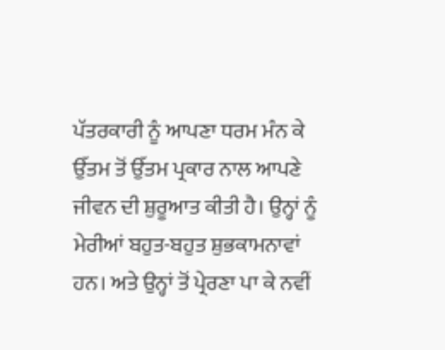ਪੱਤਰਕਾਰੀ ਨੂੰ ਆਪਣਾ ਧਰਮ ਮੰਨ ਕੇ ਉੱਤਮ ਤੋਂ ਉੱਤਮ ਪ੍ਰਕਾਰ ਨਾਲ ਆਪਣੇ ਜੀਵਨ ਦੀ ਸ਼ੁਰੂਆਤ ਕੀਤੀ ਹੈ। ਉਨ੍ਹਾਂ ਨੂੰ ਮੇਰੀਆਂ ਬਹੁਤ-ਬਹੁਤ ਸ਼ੁਭਕਾਮਨਾਵਾਂ ਹਨ। ਅਤੇ ਉਨ੍ਹਾਂ ਤੋਂ ਪ੍ਰੇਰਣਾ ਪਾ ਕੇ ਨਵੀਂ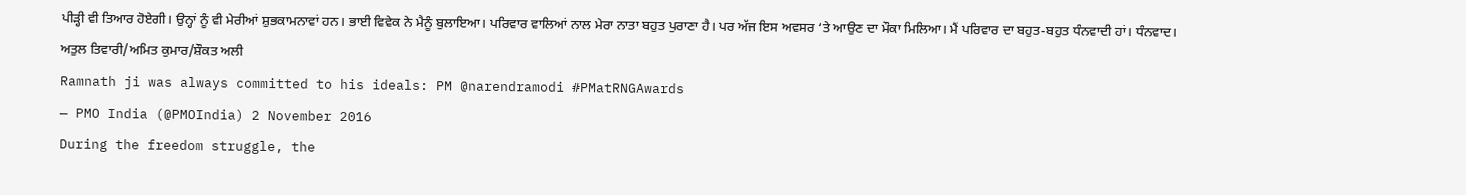ਪੀੜ੍ਹੀ ਵੀ ਤਿਆਰ ਹੋਏਗੀ। ਉਨ੍ਹਾਂ ਨੂੰ ਵੀ ਮੇਰੀਆਂ ਸ਼ੁਭਕਾਮਨਾਵਾਂ ਹਨ। ਭਾਈ ਵਿਵੇਕ ਨੇ ਮੈਨੂੰ ਬੁਲਾਇਆ। ਪਰਿਵਾਰ ਵਾਲਿਆਂ ਨਾਲ ਮੇਰਾ ਨਾਤਾ ਬਹੁਤ ਪੁਰਾਣਾ ਹੈ। ਪਰ ਅੱਜ ਇਸ ਅਵਸਰ ‘ਤੇ ਆਉਣ ਦਾ ਮੌਕਾ ਮਿਲਿਆ। ਮੈਂ ਪਰਿਵਾਰ ਦਾ ਬਹੁਤ-ਬਹੁਤ ਧੰਨਵਾਦੀ ਹਾਂ। ਧੰਨਵਾਦ।
ਅਤੁਲ ਤਿਵਾਰੀ/ਅਮਿਤ ਕੁਮਾਰ/ਸ਼ੌਕਤ ਅਲੀ
Ramnath ji was always committed to his ideals: PM @narendramodi #PMatRNGAwards
— PMO India (@PMOIndia) 2 November 2016
During the freedom struggle, the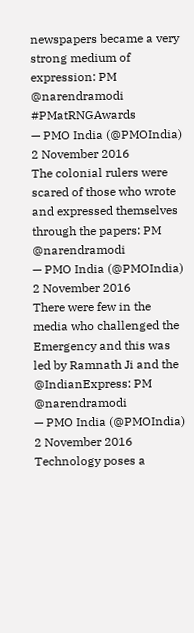newspapers became a very strong medium of expression: PM @narendramodi #PMatRNGAwards
— PMO India (@PMOIndia) 2 November 2016
The colonial rulers were scared of those who wrote and expressed themselves through the papers: PM @narendramodi
— PMO India (@PMOIndia) 2 November 2016
There were few in the media who challenged the Emergency and this was led by Ramnath Ji and the @IndianExpress: PM @narendramodi
— PMO India (@PMOIndia) 2 November 2016
Technology poses a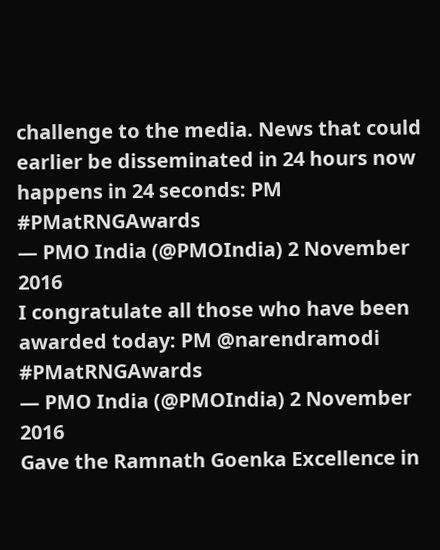challenge to the media. News that could earlier be disseminated in 24 hours now happens in 24 seconds: PM #PMatRNGAwards
— PMO India (@PMOIndia) 2 November 2016
I congratulate all those who have been awarded today: PM @narendramodi #PMatRNGAwards
— PMO India (@PMOIndia) 2 November 2016
Gave the Ramnath Goenka Excellence in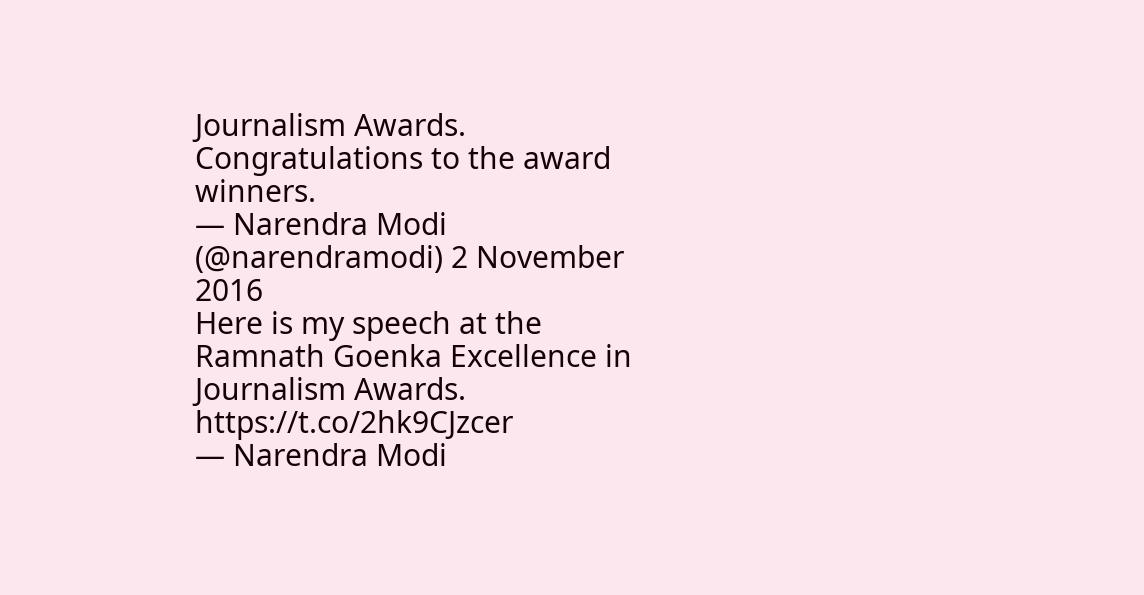Journalism Awards. Congratulations to the award winners.
— Narendra Modi (@narendramodi) 2 November 2016
Here is my speech at the Ramnath Goenka Excellence in Journalism Awards. https://t.co/2hk9CJzcer
— Narendra Modi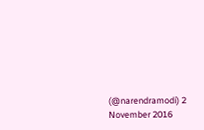(@narendramodi) 2 November 2016